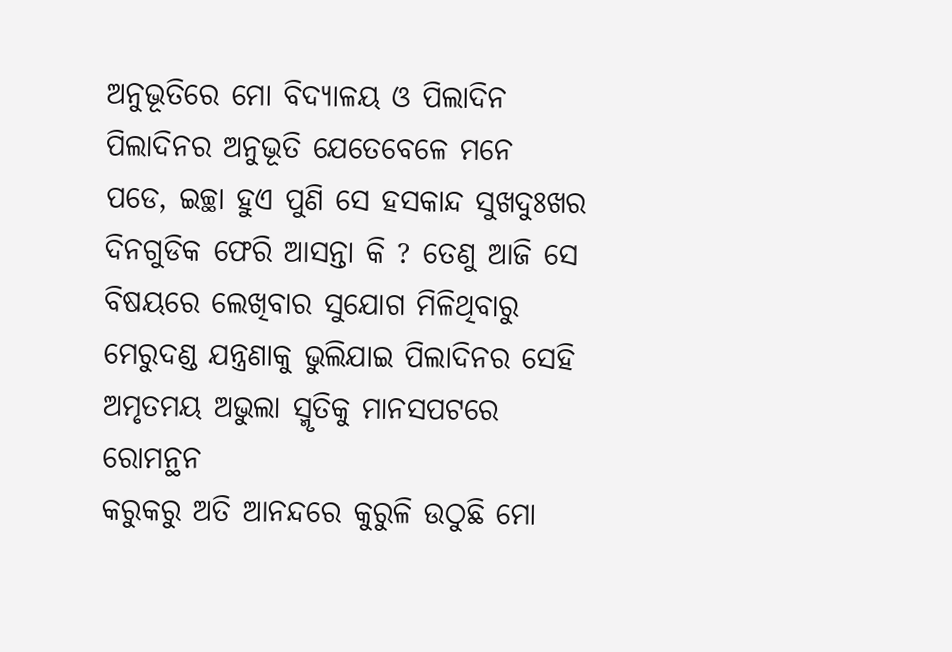ଅନୁଭୂତିରେ ମୋ ବିଦ୍ୟାଳୟ ଓ ପିଲାଦିନ
ପିଲାଦିନର ଅନୁଭୂତି ଯେତେବେଳେ ମନେ
ପଡେ, ଇଚ୍ଛା ହୁଏ ପୁଣି ସେ ହସକାନ୍ଦ ସୁଖଦୁଃଖର
ଦିନଗୁଡିକ ଫେରି ଆସନ୍ତା କି ? ତେଣୁ ଆଜି ସେ
ବିଷୟରେ ଲେଖିବାର ସୁଯୋଗ ମିଳିଥିବାରୁ
ମେରୁଦଣ୍ଡ ଯନ୍ତ୍ରଣାକୁ ଭୁଲିଯାଇ ପିଲାଦିନର ସେହି
ଅମୃତମୟ ଅଭୁଲା ସ୍ମୃତିକୁ ମାନସପଟରେ ରୋମନ୍ଥନ
କରୁକରୁ ଅତି ଆନନ୍ଦରେ କୁରୁଳି ଉଠୁଛି ମୋ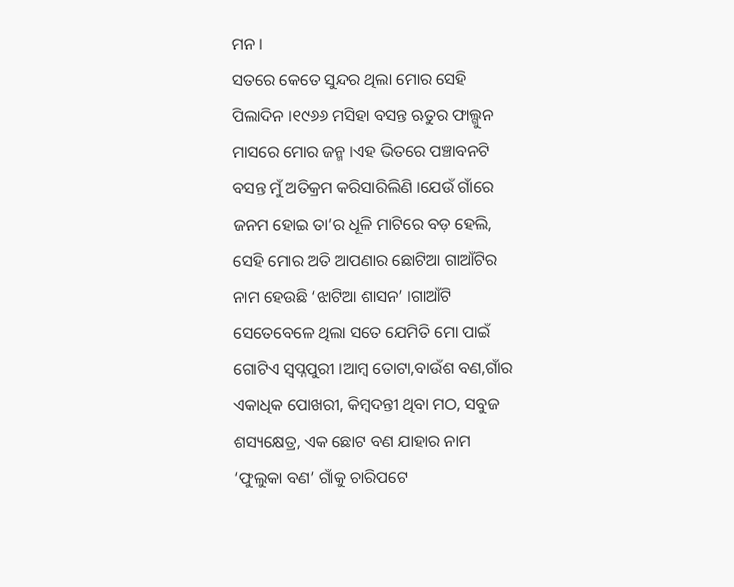ମନ ।
ସତରେ କେତେ ସୁନ୍ଦର ଥିଲା ମୋର ସେହି
ପିଲାଦିନ ।୧୯୬୬ ମସିହା ବସନ୍ତ ଋତୁର ଫାଲ୍ଗୁନ
ମାସରେ ମୋର ଜନ୍ମ ।ଏହ ଭିତରେ ପଞ୍ଚାବନଟି
ବସନ୍ତ ମୁଁ ଅତିକ୍ରମ କରିସାରିଲିଣି ।ଯେଉଁ ଗାଁରେ
ଜନମ ହୋଇ ତା’ର ଧୂଳି ମାଟିରେ ବଡ଼ ହେଲି,
ସେହି ମୋର ଅତି ଆପଣାର ଛୋଟିଆ ଗାଆଁଟିର
ନାମ ହେଉଛି ‘ଝାଟିଆ ଶାସନ’ ।ଗାଆଁଟି
ସେତେବେଳେ ଥିଲା ସତେ ଯେମିତି ମୋ ପାଇଁ
ଗୋଟିଏ ସ୍ବପ୍ନପୁରୀ ।ଆମ୍ବ ତୋଟା,ବାଉଁଶ ବଣ,ଗାଁର
ଏକାଧିକ ପୋଖରୀ, କିମ୍ବଦନ୍ତୀ ଥିବା ମଠ, ସବୁଜ
ଶସ୍ୟକ୍ଷେତ୍ର, ଏକ ଛୋଟ ବଣ ଯାହାର ନାମ
‘ଫୁଲୁକା ବଣ’ ଗାଁକୁ ଚାରିପଟେ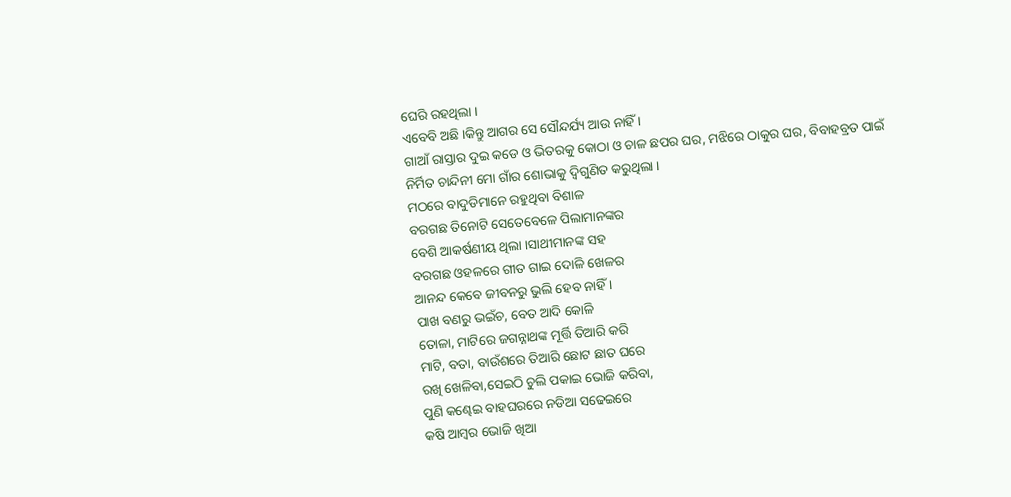ଘେରି ରହଥିଲା ।
ଏବେବି ଅଛି ।କିନ୍ତୁ ଆଗର ସେ ସୌନ୍ଦର୍ଯ୍ୟ ଆଉ ନାହିଁ ।
ଗାଆଁ ରାସ୍ତାର ଦୁଇ କଡେ ଓ ଭିତରକୁ କୋଠା ଓ ଚାଳ ଛପର ଘର, ମଝିରେ ଠାକୁର ଘର, ବିବାହବ୍ରତ ପାଇଁ
ନିର୍ମିତ ଚାନ୍ଦିନୀ ମୋ ଗାଁର ଶୋଭାକୁ ଦ୍ବିଗୁଣିତ କରୁଥିଲା ।
ମଠରେ ବାଦୁଡିମାନେ ରହୁଥିବା ବିଶାଳ
ବରଗଛ ତିନୋଟି ସେତେବେଳେ ପିଲାମାନଙ୍କର
ବେଶି ଆକର୍ଷଣୀୟ ଥିଲା ।ସାଥୀମାନଙ୍କ ସହ
ବରଗଛ ଓହଳରେ ଗୀତ ଗାଇ ଦୋଳି ଖେଳର
ଆନନ୍ଦ କେବେ ଜୀବନରୁ ଭୁଲି ହେବ ନାହିଁ ।
ପାଖ ବଣରୁ ଭଇଁଚ, ବେତ ଆଦି କୋଳି
ତୋଳା, ମାଟିରେ ଜଗନ୍ନାଥଙ୍କ ମୂର୍ତ୍ତି ତିଆରି କରି
ମାଟି, ବତା, ବାଉଁଶରେ ତିଆରି ଛୋଟ ଛାତ ଘରେ
ରଖି ଖେଳିବା,ସେଇଠି ଚୁଲି ପକାଇ ଭୋଜି କରିବା,
ପୁଣି କଣ୍ଢେଇ ବାହଘରରେ ନଡିଆ ସଢେଇରେ
କଷି ଆମ୍ବର ଭୋଜି ଖିଆ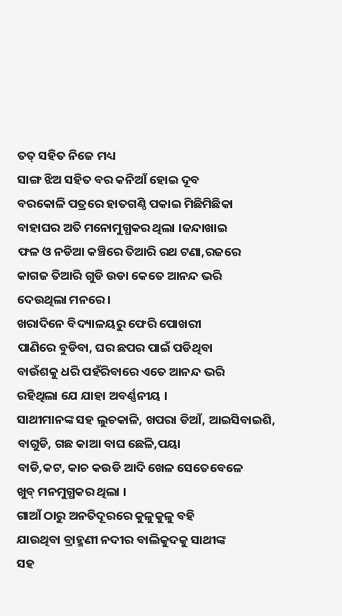ତତ୍ ସହିତ ନିଜେ ମଧ୍ୟ
ସାଙ୍ଗ ଝିଅ ସହିତ ବର କନିଆଁ ହୋଇ ଦୂବ
ବରକୋଳି ପତ୍ରରେ ହାତଗଣ୍ଠି ପକାଇ ମିଛିମିଛିକା
ବାହାଘର ଅତି ମନୋମୁଗ୍ଧକର ଥିଲା ।ଜନ୍ଦାଖାଇ
ଫଳ ଓ ନଡିଆ କଞ୍ଚିରେ ତିଆରି ରଥ ଟଣା,ରଜରେ
କାଗଜ ତିଆରି ଗୁଡି ଉଡା କେତେ ଆନନ୍ଦ ଭରି
ଦେଉଥିଲା ମନରେ ।
ଖରାଦିନେ ବିଦ୍ୟାଳୟରୁ ଫେରି ପୋଖରୀ
ପାଣିରେ ବୁଡିବା, ଘର ଛପର ପାଇଁ ପଡିଥିବା
ବାଉଁଶକୁ ଧରି ପହଁରିବାରେ ଏତେ ଆନନ୍ଦ ଭରି
ରହିଥିଲା ଯେ ଯାହା ଅବର୍ଣ୍ଣନୀୟ ।
ସାଥୀମାନଙ୍କ ସହ ଲୁଚକାଳି, ଖପରା ଡିଆଁ, ଆଇସିବାଇଶି, ବାଗୁଡି, ଗଛ କାଆ ବାଘ ଛେଳି,ପୟା
ବାଡି,କଟ, କାଚ କଉଡି ଆଦି ଖେଳ ସେତେବେଳେ
ଖୁବ୍ ମନମୁଗ୍ଧକର ଥିଲା ।
ଗାଆଁ ଠାରୁ ଅନତିଦୂରରେ କୁଳୁକୁଳୁ ବହି
ଯାଉଥିବା ବ୍ରାହ୍ମଣୀ ନଦୀର ବାଲିକୁଦକୁ ସାଥୀଙ୍କ
ସହ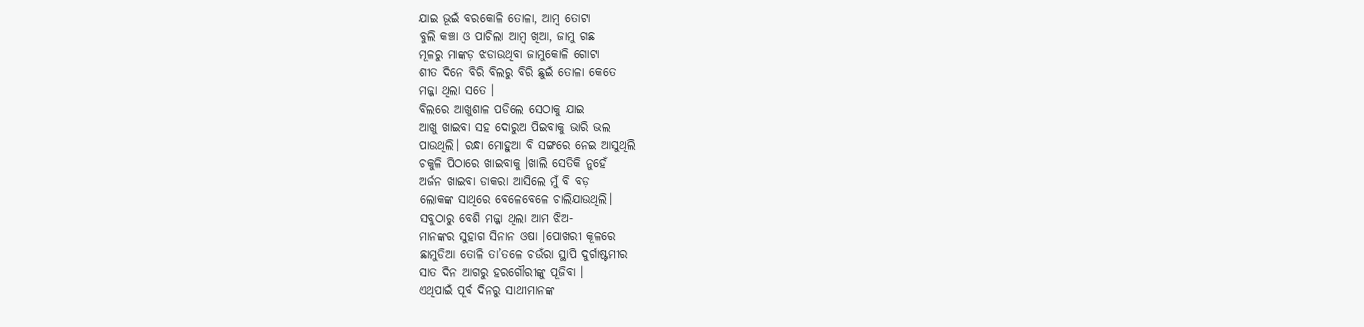ଯାଇ ଭୂଇଁ ବରକୋଳି ତୋଳା, ଆମ୍ବ ତୋଟା
ବୁଲି କଞ୍ଚା ଓ ପାଚିଲା ଆମ୍ବ ଖିଆ, ଜାମୁ ଗଛ
ମୂଳରୁ ମାଙ୍କଡ଼ ଝଡାଉଥିବା ଜାମୁକୋଳି ଗୋଟା
ଶୀତ ଦିନେ ବିରି ବିଲରୁ ବିରି ଛୁଇଁ ତୋଳା କେତେ
ମଜ୍ଜା ଥିଲା ସତେ ।
ବିଲରେ ଆଖୁଶାଳ ପଡିଲେ ସେଠାକୁ ଯାଇ
ଆଖୁ ଖାଇବା ସହ ଦୋରୁଅ ପିଇବାକୁ ଭାରି ଭଲ
ପାଉଥିଲି। ରନ୍ଧା ମୋହୁଆ ବି ସଙ୍ଗରେ ନେଇ ଆସୁଥିଲି
ଚକୁଳି ପିଠାରେ ଖାଇବାକୁ ।ଖାଲି ସେତିକି ନୁହେଁ
ଅର୍ଜନ ଖାଇବା ଡାକରା ଆସିଲେ ମୁଁ ବି ବଡ଼
ଲୋକଙ୍କ ସାଥିରେ ବେଳେବେଳେ ଚାଲିଯାଉଥିଲି।
ସବୁଠାରୁ ବେଶି ମଜ୍ଜା ଥିଲା ଆମ ଝିଅ-
ମାନଙ୍କର ସୁହାଗ ସିନାନ ଓଷା ।ପୋଖରୀ କୂଳରେ
ଛାମୁଡିଆ ତୋଳି ତା’ତଳେ ଚଉଁରା ସ୍ଥାପି ଦୁର୍ଗାଷ୍ଟମୀର
ସାତ ଦିନ ଆଗରୁ ହରଗୌରୀଙ୍କୁ ପୂଜିବା ।
ଏଥିପାଇଁ ପୂର୍ବ ଦିନରୁ ସାଥୀମାନଙ୍କ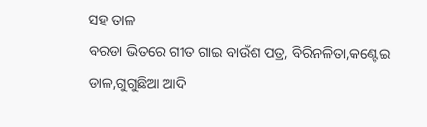ସହ ତାଳ
ବରଡା ଭିତରେ ଗୀତ ଗାଇ ବାଉଁଶ ପତ୍ର, ବିରିନଳିତା,କଣ୍ଟେଇ ଡାଳ,ଗୁଗୁଛିଆ ଆଦି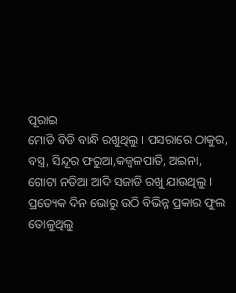ପୂରାଇ
ମୋଡି ବିଡି ବାନ୍ଧି ରଖୁଥିଲୁ । ପସରାରେ ଠାକୁର,
ବସ୍ତ୍ର, ସିନ୍ଦୂର ଫରୁଆ,କଜ୍ବଳପାତି, ଅଇନା,
ଗୋଟା ନଡିଆ ଆଦି ସଜାଡି ରଖୁ ଯାଉଥିଲୁ ।
ପ୍ରତ୍ୟେକ ଦିନ ଭୋରୁ ଉଠି ବିଭିନ୍ନ ପ୍ରକାର ଫୁଲ
ତୋଳୁଥିଲୁ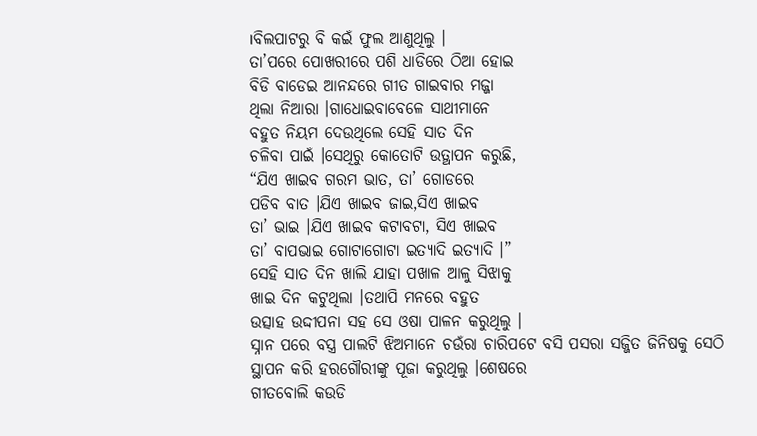।ବିଲପାଟରୁ ବି କଇଁ ଫୁଲ ଆଣୁଥିଲୁ ।
ତା’ପରେ ପୋଖରୀରେ ପଶି ଧାଡିରେ ଠିଆ ହୋଇ
ବିଡି ବାଡେଇ ଆନନ୍ଦରେ ଗୀତ ଗାଇବାର ମଜ୍ଜା
ଥିଲା ନିଆରା ।ଗାଧୋଇବାବେଳେ ସାଥୀମାନେ
ବହୁତ ନିୟମ ଦେଉଥିଲେ ସେହି ସାତ ଦିନ
ଚଳିବା ପାଇଁ ।ସେଥିରୁ କୋତୋଟି ଉତ୍ଥାପନ କରୁଛି,
“ଯିଏ ଖାଇବ ଗରମ ଭାତ, ତା’ ଗୋଡରେ
ପଡିବ ବାତ ।ଯିଏ ଖାଇବ ଜାଇ,ସିଏ ଖାଇବ
ତା’ ଭାଇ ।ଯିଏ ଖାଇବ କଟାବଟା, ସିଏ ଖାଇବ
ତା’ ବାପଭାଇ ଗୋଟାଗୋଟା ଇତ୍ୟାଦି ଇତ୍ୟାଦି ।”
ସେହି ସାତ ଦିନ ଖାଲି ଯାହା ପଖାଳ ଆଳୁ ସିଝାକୁ
ଖାଇ ଦିନ କଟୁଥିଲା ।ତଥାପି ମନରେ ବହୁତ
ଉତ୍ସାହ ଉଦ୍ଦୀପନା ସହ ସେ ଓଷା ପାଳନ କରୁଥିଲୁ ।
ସ୍ନାନ ପରେ ବସ୍ତ୍ର ପାଲଟି ଝିଅମାନେ ଚଉଁରା ଚାରିପଟେ ବସି ପସରା ସଜ୍ଜିତ ଜିନିଷକୁ ସେଠି
ସ୍ଥାପନ କରି ହରଗୌରୀଙ୍କୁ ପୂଜା କରୁଥିଲୁ ।ଶେଷରେ
ଗୀତବୋଲି କଉଡି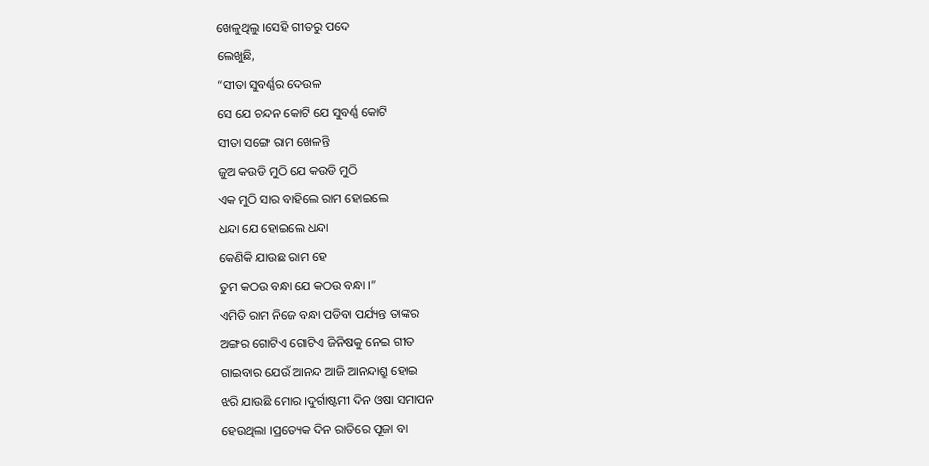ଖେଳୁଥିଲୁ ।ସେହି ଗୀତରୁ ପଦେ
ଲେଖୁଛି,
“ସୀତା ସୁବର୍ଣ୍ଣର ଦେଉଳ
ସେ ଯେ ଚନ୍ଦନ କୋଟି ଯେ ସୁବର୍ଣ୍ଣ କୋଟି
ସୀତା ସଙ୍ଗେ ରାମ ଖେଳନ୍ତି
ଜୁଅ କଉଡି ମୁଠି ଯେ କଉଡି ମୁଠି
ଏକ ମୁଠି ସାର ବାହିଲେ ରାମ ହୋଇଲେ
ଧନ୍ଦା ଯେ ହୋଇଲେ ଧନ୍ଦା
କେଣିକି ଯାଉଛ ରାମ ହେ
ତୁମ କଠଉ ବନ୍ଧା ଯେ କଠଉ ବନ୍ଧା ।”
ଏମିତି ରାମ ନିଜେ ବନ୍ଧା ପଡିବା ପର୍ଯ୍ୟନ୍ତ ତାଙ୍କର
ଅଙ୍ଗର ଗୋଟିଏ ଗୋଟିଏ ଜିନିଷକୁ ନେଇ ଗୀତ
ଗାଇବାର ଯେଉଁ ଆନନ୍ଦ ଆଜି ଆନନ୍ଦାଶ୍ରୁ ହୋଇ
ଝରି ଯାଉଛି ମୋର ।ଦୁର୍ଗାଷ୍ଟମୀ ଦିନ ଓଷା ସମାପନ
ହେଉଥିଲା ।ପ୍ରତ୍ୟେକ ଦିନ ରାତିରେ ପୂଜା ବା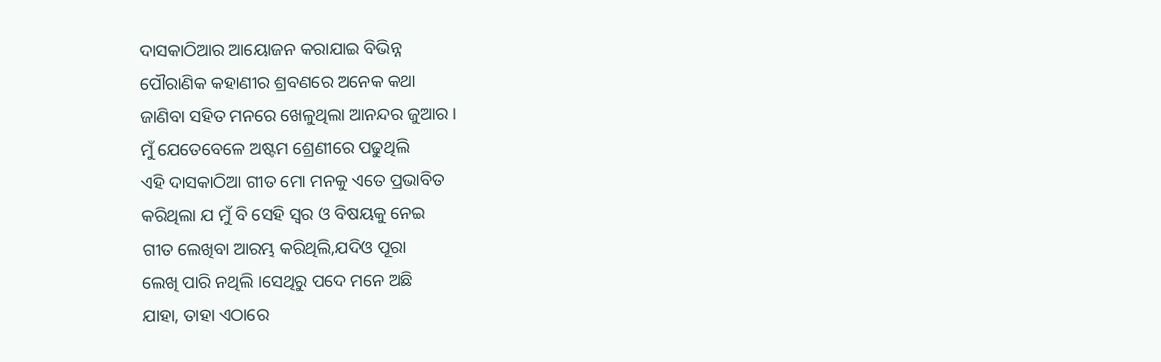ଦାସକାଠିଆର ଆୟୋଜନ କରାଯାଇ ବିଭିନ୍ନ
ପୌରାଣିକ କହାଣୀର ଶ୍ରବଣରେ ଅନେକ କଥା
ଜାଣିବା ସହିତ ମନରେ ଖେଳୁଥିଲା ଆନନ୍ଦର ଜୁଆର ।
ମୁଁ ଯେତେବେଳେ ଅଷ୍ଟମ ଶ୍ରେଣୀରେ ପଢୁଥିଲି
ଏହି ଦାସକାଠିଆ ଗୀତ ମୋ ମନକୁ ଏତେ ପ୍ରଭାବିତ
କରିଥିଲା ଯ ମୁଁ ବି ସେହି ସ୍ବର ଓ ବିଷୟକୁ ନେଇ
ଗୀତ ଲେଖିବା ଆରମ୍ଭ କରିଥିଲି,ଯଦିଓ ପୂରା
ଲେଖି ପାରି ନଥିଲି ।ସେଥିରୁ ପଦେ ମନେ ଅଛି
ଯାହା, ତାହା ଏଠାରେ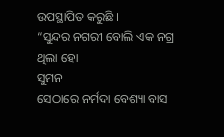ଉପସ୍ଥାପିତ କରୁଛି ।
“ସୁନ୍ଦର ନଗରୀ ବୋଲି ଏକ ନଗ୍ର ଥିଲା ହୋ
ସୁମନ
ସେଠାରେ ନର୍ମଦା ବେଶ୍ୟା ବାସ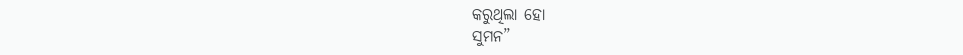କରୁଥିଲା ହୋ
ସୁମନ”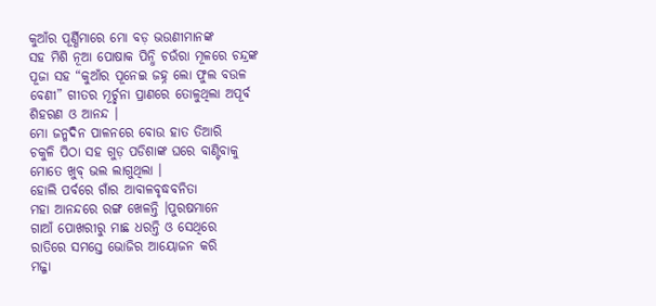କୁଆଁର ପୂର୍ଣ୍ଣିମାରେ ମୋ ବଡ଼ ଭଉଣୀମାନଙ୍କ
ସହ ମିଶି ନୂଆ ପୋଷାକ ପିନ୍ଧି ଚଉଁରା ମୂଳରେ ଚନ୍ଦ୍ରଙ୍କ
ପୂଜା ସହ “କୁଆଁର ପୂନେଇ ଜହ୍ନ ଲୋ ଫୁଲ ବଉଳ
ବେଣୀ” ଗୀତର ମୂର୍ଚ୍ଛନା ପ୍ରାଣରେ ତୋଳୁଥିଲା ଅପୂର୍ବ
ଶିହରଣ ଓ ଆନନ୍ଦ ।
ମୋ ଜନ୍ମଦିନ ପାଳନରେ ବୋଉ ହାତ ତିଆରି
ଚକୁଳି ପିଠା ସହ ଗୁଡ଼ ପଡିଶାଙ୍କ ଘରେ ବାଣ୍ଟିବାକୁ
ମୋତେ ଖୁବ୍ ଭଲ ଲାଗୁଥିଲା ।
ହୋଲି ପର୍ବରେ ଗାଁର ଆବାଳବୃଦ୍ଧବନିତା
ମହା ଆନନ୍ଦରେ ରଙ୍ଗ ଖେଳନ୍ତି ।ପୁରଷମାନେ
ଗାଆଁ ପୋଖରୀରୁ ମାଛ ଧରନ୍ତି ଓ ସେଥିରେ
ରାତିରେ ସମସ୍ତେ ଭୋଜିର ଆୟୋଜନ କରି
ମଜ୍ଜା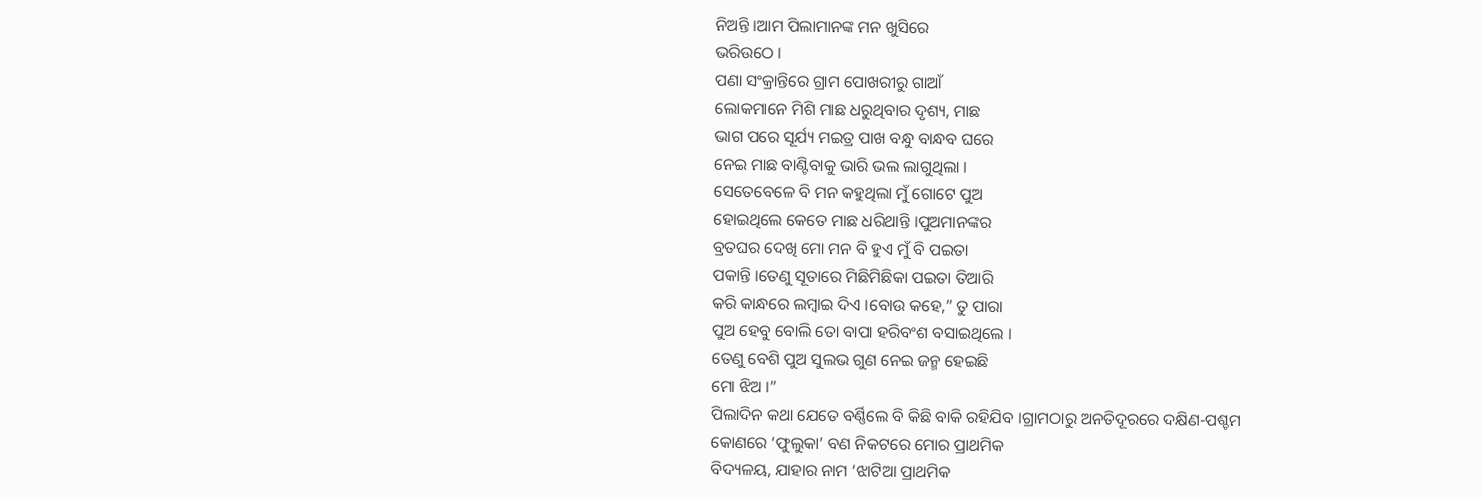ନିଅନ୍ତି ।ଆମ ପିଲାମାନଙ୍କ ମନ ଖୁସିରେ
ଭରିଉଠେ ।
ପଣା ସଂକ୍ରାନ୍ତିରେ ଗ୍ରାମ ପୋଖରୀରୁ ଗାଆଁ
ଲୋକମାନେ ମିଶି ମାଛ ଧରୁଥିବାର ଦୃଶ୍ୟ, ମାଛ
ଭାଗ ପରେ ସୂର୍ଯ୍ୟ ମଇତ୍ର ପାଖ ବନ୍ଧୁ ବାନ୍ଧବ ଘରେ
ନେଇ ମାଛ ବାଣ୍ଟିବାକୁ ଭାରି ଭଲ ଲାଗୁଥିଲା ।
ସେତେବେଳେ ବି ମନ କହୁଥିଲା ମୁଁ ଗୋଟେ ପୁଅ
ହୋଇଥିଲେ କେତେ ମାଛ ଧରିଥାନ୍ତି ।ପୁଅମାନଙ୍କର
ବ୍ରତଘର ଦେଖି ମୋ ମନ ବି ହୁଏ ମୁଁ ବି ପଇତା
ପକାନ୍ତି ।ତେଣୁ ସୂତାରେ ମିଛିମିଛିକା ପଇତା ତିଆରି
କରି କାନ୍ଧରେ ଲମ୍ବାଇ ଦିଏ ।ବୋଉ କହେ,” ତୁ ପାରା
ପୁଅ ହେବୁ ବୋଲି ତୋ ବାପା ହରିବଂଶ ବସାଇଥିଲେ ।
ତେଣୁ ବେଶି ପୁଅ ସୁଲଭ ଗୁଣ ନେଇ ଜନ୍ମ ହେଇଛି
ମୋ ଝିଅ ।”
ପିଲାଦିନ କଥା ଯେତେ ବର୍ଣ୍ଣିଲେ ବି କିଛି ବାକି ରହିଯିବ ।ଗ୍ରାମଠାରୁ ଅନତିଦୂରରେ ଦକ୍ଷିଣ-ପଶ୍ଚମ
କୋଣରେ ‘ଫୁଲୁକା’ ବଣ ନିକଟରେ ମୋର ପ୍ରାଥମିକ
ବିଦ୍ୟଳୟ, ଯାହାର ନାମ ‘ଝାଟିଆ ପ୍ରାଥମିକ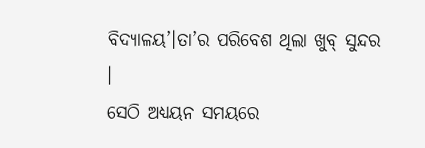ବିଦ୍ୟାଳୟ’।ତା’ର ପରିବେଶ ଥିଲା ଖୁବ୍ ସୁନ୍ଦର ।
ସେଠି ଅଧ୍ୟୟନ ସମୟରେ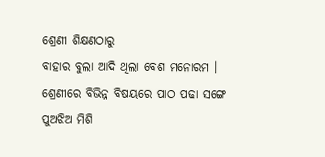ଶ୍ରେଣୀ ଶିକ୍ଷଣଠାରୁ
ବାହାର ବୁଲା ଆଦି ଥିଲା ବେଶ ମନୋରମ ।
ଶ୍ରେଣୀରେ ବିଭିନ୍ନ ବିଷୟରେ ପାଠ ପଢା ସଙ୍ଗେ
ପୁଅଝିଅ ମିଶି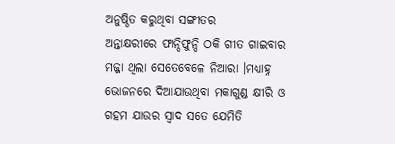ଅନୁଷ୍ଠିତ କରୁଥିବା ସଙ୍ଗୀତର
ଅନ୍ତାକ୍ଷରୀରେ ଫାନ୍ଦିଫୁନ୍ଦି ଠକି ଗୀତ ଗାଇବାର
ମଜ୍ଜା ଥିଲା ସେତେବେଳେ ନିଆରା ।ମଧ୍ୟାହ୍ନ
ଭୋଜନରେ ଦିଆଯାଉଥିବା ମକାଗୁଣ୍ଡ କ୍ଷୀରି ଓ
ଗହମ ଯାଉର ସ୍ବାଦ ସତେ ଯେମିତି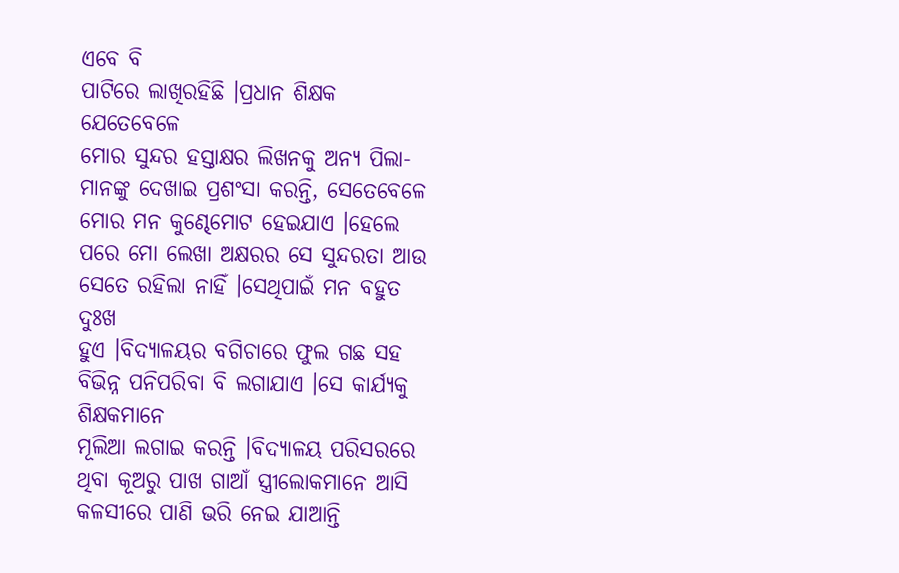ଏବେ ବି
ପାଟିରେ ଲାଖିରହିଛି ।ପ୍ରଧାନ ଶିକ୍ଷକ ଯେତେବେଳେ
ମୋର ସୁନ୍ଦର ହସ୍ତାକ୍ଷର ଲିଖନକୁ ଅନ୍ୟ ପିଲା-
ମାନଙ୍କୁ ଦେଖାଇ ପ୍ରଶଂସା କରନ୍ତି, ସେତେବେଳେ
ମୋର ମନ କୁଣ୍ଢେମୋଟ ହେଇଯାଏ ।ହେଲେ
ପରେ ମୋ ଲେଖା ଅକ୍ଷରର ସେ ସୁନ୍ଦରତା ଆଉ
ସେତେ ରହିଲା ନାହିଁ ।ସେଥିପାଇଁ ମନ ବହୁତ ଦୁଃଖ
ହୁଏ ।ବିଦ୍ୟାଳୟର ବଗିଚାରେ ଫୁଲ ଗଛ ସହ ବିଭିନ୍ନ ପନିପରିବା ବି ଲଗାଯାଏ ।ସେ କାର୍ଯ୍ୟକୁ ଶିକ୍ଷକମାନେ
ମୂଲିଆ ଲଗାଇ କରନ୍ତି ।ବିଦ୍ୟାଳୟ ପରିସରରେ
ଥିବା କୂଅରୁ ପାଖ ଗାଆଁ ସ୍ତ୍ରୀଲୋକମାନେ ଆସି
କଳସୀରେ ପାଣି ଭରି ନେଇ ଯାଆନ୍ତି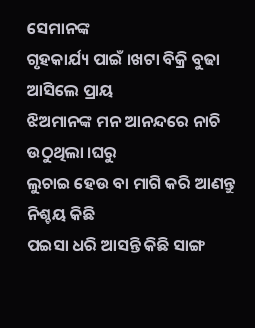ସେମାନଙ୍କ
ଗୃହକାର୍ଯ୍ୟ ପାଇଁ ।ଖଟା ବିକ୍ରି ବୁଢା ଆସିଲେ ପ୍ରାୟ
ଝିଅମାନଙ୍କ ମନ ଆନନ୍ଦରେ ନାଚି ଉଠୁଥିଲା ।ଘରୁ
ଲୁଚାଇ ହେଉ ବା ମାଗି କରି ଆଣନ୍ତୁ ନିଶ୍ଚୟ କିଛି
ପଇସା ଧରି ଆସନ୍ତି କିଛି ସାଙ୍ଗ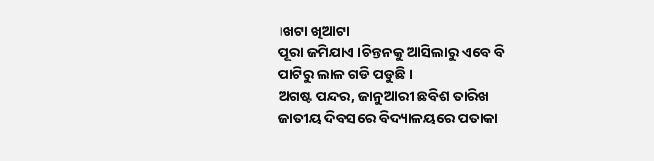।ଖଟା ଖିଆଟା
ପୂରା ଜମିଯାଏ ।ଚିନ୍ତନକୁ ଆସିଲାରୁ ଏବେ ବି
ପାଟିରୁ ଲାଳ ଗଡି ପଡୁଛି ।
ଅଗଷ୍ଟ ପନ୍ଦର, ଜାନୁଆରୀ ଛବିଶ ତାରିଖ
ଜାତୀୟ ଦିବସରେ ବିଦ୍ୟାଳୟରେ ପତାକା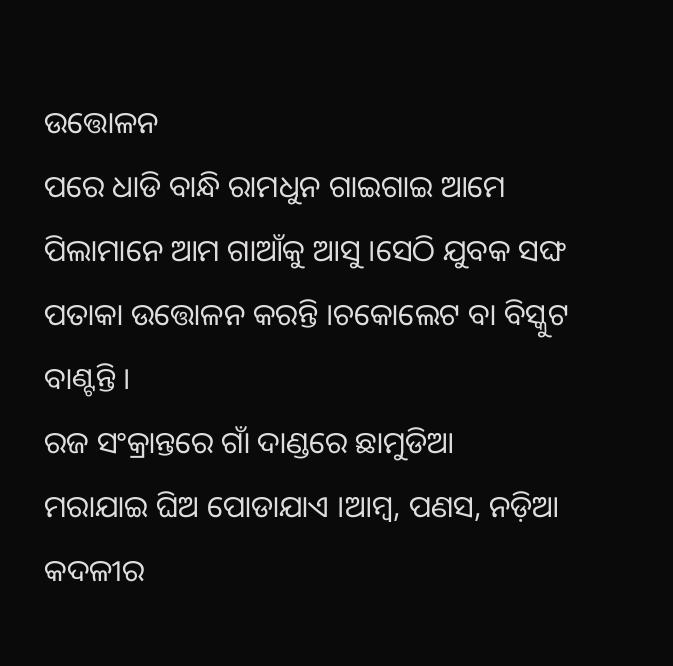ଉତ୍ତୋଳନ
ପରେ ଧାଡି ବାନ୍ଧି ରାମଧୁନ ଗାଇଗାଇ ଆମେ
ପିଲାମାନେ ଆମ ଗାଆଁକୁ ଆସୁ ।ସେଠି ଯୁବକ ସଙ୍ଘ
ପତାକା ଉତ୍ତୋଳନ କରନ୍ତି ।ଚକୋଲେଟ ବା ବିସ୍କୁଟ
ବାଣ୍ଟନ୍ତି ।
ରଜ ସଂକ୍ରାନ୍ତରେ ଗାଁ ଦାଣ୍ଡରେ ଛାମୁଡିଆ
ମରାଯାଇ ଘିଅ ପୋଡାଯାଏ ।ଆମ୍ବ, ପଣସ, ନଡ଼ିଆ
କଦଳୀର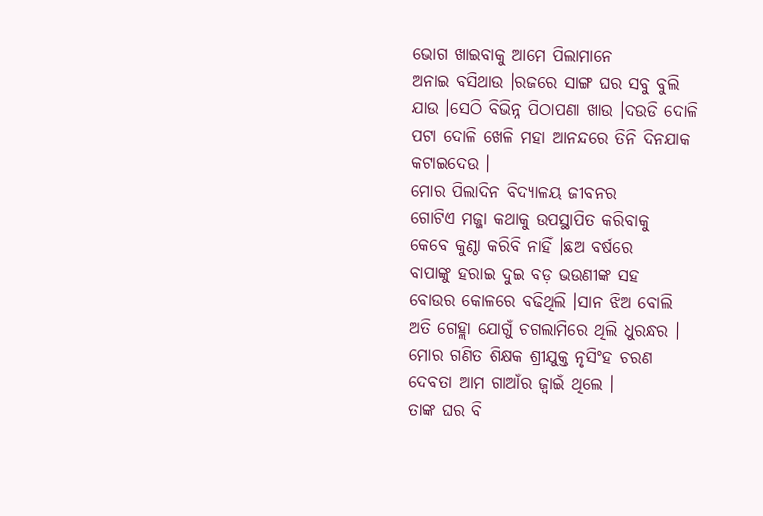ଭୋଗ ଖାଇବାକୁ ଆମେ ପିଲାମାନେ
ଅନାଇ ବସିଥାଉ ।ରଜରେ ସାଙ୍ଗ ଘର ସବୁ ବୁଲି
ଯାଉ ।ସେଠି ବିଭିନ୍ନ ପିଠାପଣା ଖାଉ ।ଦଉଡି ଦୋଳି
ପଟା ଦୋଳି ଖେଳି ମହା ଆନନ୍ଦରେ ତିନି ଦିନଯାକ
କଟାଇଦେଉ ।
ମୋର ପିଲାଦିନ ବିଦ୍ୟାଳୟ ଜୀବନର
ଗୋଟିଏ ମଜ୍ଜା କଥାକୁ ଉପସ୍ଥାପିତ କରିବାକୁ
କେବେ କୁଣ୍ଠା କରିବି ନାହିଁ ।ଛଅ ବର୍ଷରେ
ବାପାଙ୍କୁ ହରାଇ ଦୁଇ ବଡ଼ ଭଉଣୀଙ୍କ ସହ
ବୋଉର କୋଳରେ ବଢିଥିଲି ।ସାନ ଝିଅ ବୋଲି
ଅତି ଗେହ୍ଲା ଯୋଗୁଁ ଚଗଲାମିରେ ଥିଲି ଧୁରନ୍ଧର ।
ମୋର ଗଣିତ ଶିକ୍ଷକ ଶ୍ରୀଯୁକ୍ତ ନୃସିଂହ ଚରଣ
ଦେବତା ଆମ ଗାଆଁର ଜ୍ବାଇଁ ଥିଲେ ।
ତାଙ୍କ ଘର ବି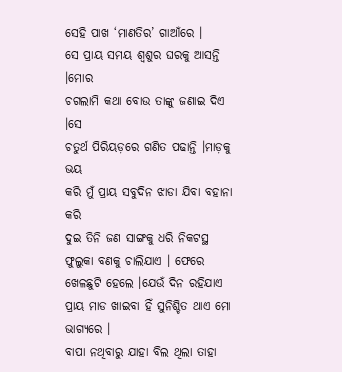ସେହି ପାଖ ‘ମାଣତିର’ ଗାଆଁରେ ।
ସେ ପ୍ରାୟ ସମୟ ଶ୍ବଶୁର ଘରକୁ ଆସନ୍ତି ।ମୋର
ଚଗଲାମି କଥା ବୋଉ ତାଙ୍କୁ ଜଣାଇ ଦିଏ ।ସେ
ଚତୁର୍ଥ ପିରିୟଡ଼ରେ ଗଣିତ ପଢାନ୍ତି ।ମାଡ଼କୁ ଭୟ
କରି ମୁଁ ପ୍ରାୟ ସବୁଦିନ ଝାଡା ଯିବା ବହାନା କରି
ଦୁଇ ତିନି ଜଣ ସାଙ୍ଗକୁ ଧରି ନିକଟସ୍ଥ ଫୁଲୁକା ବଣକୁ ଚାଲିଯାଏ । ଫେରେ ଖେଳଛୁଟି ହେଲେ ।ଯେଉଁ ଦିନ ରହିଯାଏ ପ୍ରାୟ ମାଡ ଖାଇବା ହିଁ ସୁନିଶ୍ଚିତ ଥାଏ ମୋ
ଭାଗ୍ୟରେ ।
ବାପା ନଥିବାରୁ ଯାହା ବିଲ ଥିଲା ତାହା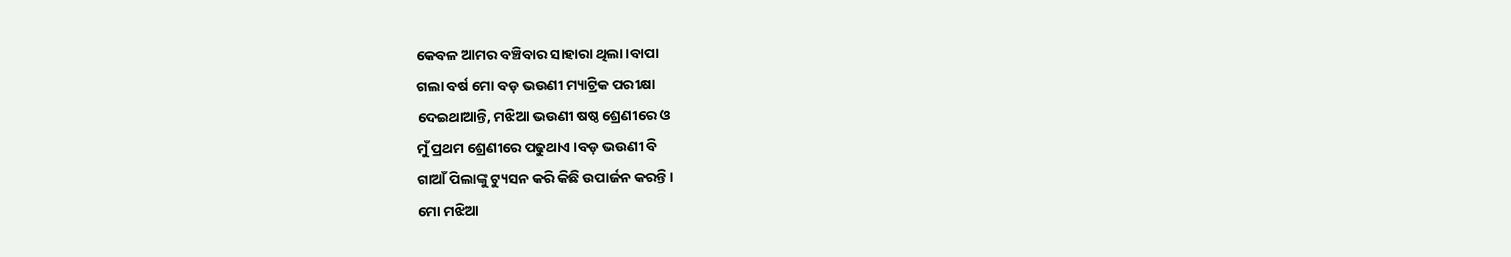କେବଳ ଆମର ବଞ୍ଚିବାର ସାହାରା ଥିଲା ।ବାପା
ଗଲା ବର୍ଷ ମୋ ବଡ଼ ଭଉଣୀ ମ୍ୟାଟ୍ରିକ ପରୀକ୍ଷା
ଦେଇଥାଆନ୍ତି, ମଝିଆ ଭଉଣୀ ଷଷ୍ଠ ଶ୍ରେଣୀରେ ଓ
ମୁଁ ପ୍ରଥମ ଶ୍ରେଣୀରେ ପଢୁଥାଏ ।ବଡ଼ ଭଉଣୀ ବି
ଗାଆଁ ପିଲାଙ୍କୁ ଟ୍ୟୁସନ କରି କିଛି ଉପାର୍ଜନ କରନ୍ତି ।
ମୋ ମଝିଆ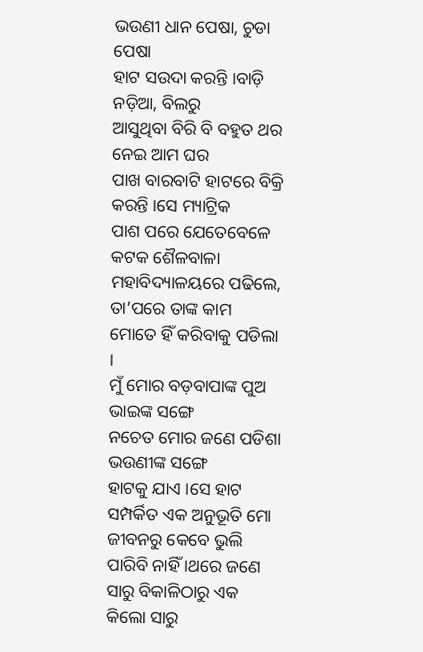ଭଉଣୀ ଧାନ ପେଷା, ଚୁଡା ପେଷା
ହାଟ ସଉଦା କରନ୍ତି ।ବାଡ଼ି ନଡ଼ିଆ, ବିଲରୁ
ଆସୁଥିବା ବିରି ବି ବହୁତ ଥର ନେଇ ଆମ ଘର
ପାଖ ବାରବାଟି ହାଟରେ ବିକ୍ରି କରନ୍ତି ।ସେ ମ୍ୟାଟ୍ରିକ
ପାଶ ପରେ ଯେତେବେଳେ କଟକ ଶୈଳବାଳା
ମହାବିଦ୍ୟାଳୟରେ ପଢିଲେ, ତା’ପରେ ତାଙ୍କ କାମ
ମୋତେ ହିଁ କରିବାକୁ ପଡିଲା ।
ମୁଁ ମୋର ବଡ଼ବାପାଙ୍କ ପୁଅ ଭାଇଙ୍କ ସଙ୍ଗେ
ନଚେତ ମୋର ଜଣେ ପଡିଶା ଭଉଣୀଙ୍କ ସଙ୍ଗେ
ହାଟକୁ ଯାଏ ।ସେ ହାଟ ସମ୍ପର୍କିତ ଏକ ଅନୁଭୂତି ମୋ
ଜୀବନରୁ କେବେ ଭୁଲି ପାରିବି ନାହିଁ ।ଥରେ ଜଣେ
ସାରୁ ବିକାଳିଠାରୁ ଏକ କିଲୋ ସାରୁ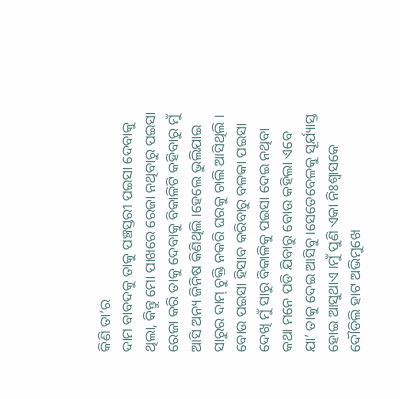କିଣି ତା’ର
ଦାମ ବାବଦକୁ ତାକୁ ପଞ୍ଚସ୍ତରୀ ପଇସା ଦେବାକୁ
ଥିଲା, କିନ୍ତୁ ମୋ ପାଖରେ ରେଜା ନଥିବାରୁ ପଇସା
ରେଜା କରି ତାକୁ ଦେବାକୁ ବିକାଳିଟି କହିବାରୁ ମୁଁ
ଆସି ଅନ୍ୟ ଜିନିଷ କିଣିଥିଲି ।ହେଲେ ଭୁଲିଯାଇ
ସାରୁର ଦାମ୍ ଚୁକ୍ତି ନକରି ଘରକୁ ଚାଲି ଆସିଥିଲି ।
ବୋଉ ପଇସା ହିସାବ କରିବାରୁ ବଳକା ପଇସା
ଦେଖି ମୁଁ ସାରୁ ବିକାଳିକୁ ପଇସା ଦେଇ ନଥିବା
କଥା ମନେ ପଡି ଯିବାରୁ ବୋଉ କହିଲା ଏବେ
ଯା’ ତାକୁ ଦେଇ ଆସିବୁ ।ସେତେବେଳକୁ ସୂର୍ଯ୍ୟାସ୍ତ
ହୋଇ ଆସୁଥାଏ ।ମୁଁ ପୁଣି ଏକା ନିଃଶ୍ବାସକେ
ଦୌଡିଲି ହାଟ ଅଭିମୁଖେ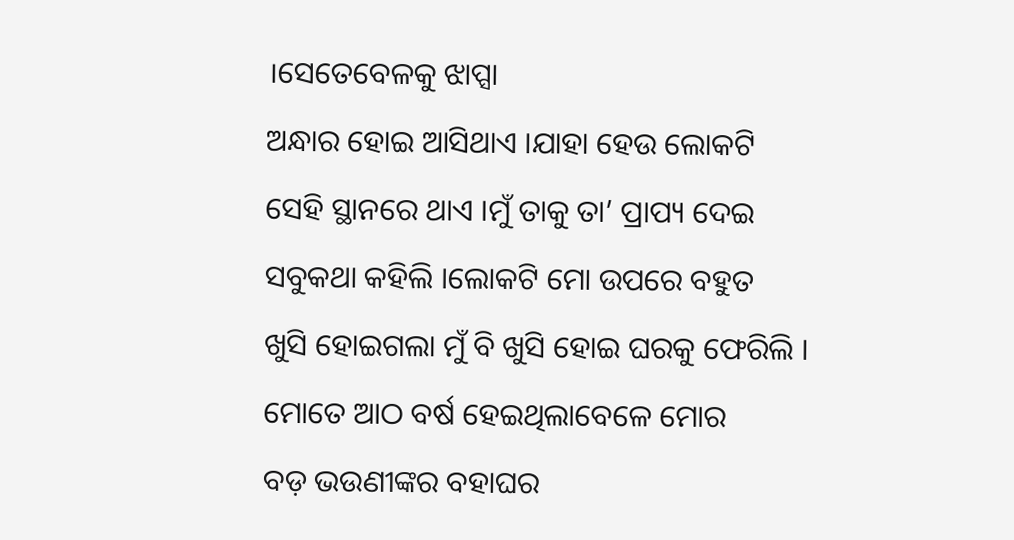।ସେତେବେଳକୁ ଝାପ୍ସା
ଅନ୍ଧାର ହୋଇ ଆସିଥାଏ ।ଯାହା ହେଉ ଲୋକଟି
ସେହି ସ୍ଥାନରେ ଥାଏ ।ମୁଁ ତାକୁ ତା’ ପ୍ରାପ୍ୟ ଦେଇ
ସବୁକଥା କହିଲି ।ଲୋକଟି ମୋ ଉପରେ ବହୁତ
ଖୁସି ହୋଇଗଲା ମୁଁ ବି ଖୁସି ହୋଇ ଘରକୁ ଫେରିଲି ।
ମୋତେ ଆଠ ବର୍ଷ ହେଇଥିଲାବେଳେ ମୋର
ବଡ଼ ଭଉଣୀଙ୍କର ବହାଘର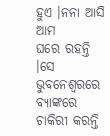ହୁଏ ।ନନା ଆସି ଆମ
ଘରେ ରହନ୍ତି ।ସେ ଭୁବନେଶ୍ବରରେ ବ୍ୟାଙ୍କରେ
ଚାକିରୀ କରନ୍ତି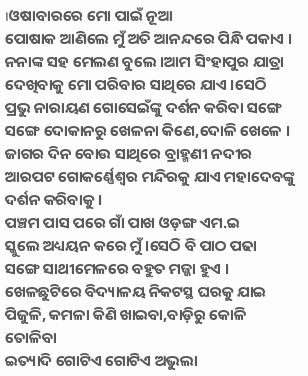।ଓଷାବାରରେ ମୋ ପାଇଁ ନୂଆ
ପୋଷାକ ଆଣିଲେ ମୁଁ ଅତି ଆନନ୍ଦରେ ପିନ୍ଧି ପକାଏ ।
ନନାଙ୍କ ସହ ମେଲଣ ବୁଲେ ।ଆମ ସିଂହାପୁର ଯାତ୍ରା
ଦେଖିବାକୁ ମୋ ପରିବାର ସାଥିରେ ଯାଏ ।ସେଠି
ପ୍ରଭୁ ନାରାୟଣ ଗୋସେଇଁଙ୍କୁ ଦର୍ଶନ କରିବା ସଙ୍ଗେ
ସଙ୍ଗେ ଦୋକାନରୁ ଖେଳନା କିଣେ,ଦୋଳି ଖେଳେ ।
ଜାଗର ଦିନ ବୋଉ ସାଥିରେ ବ୍ରାହ୍ମଣୀ ନଦୀର
ଆରପଟ ଗୋକର୍ଣ୍ଣେଶ୍ବର ମନ୍ଦିରକୁ ଯାଏ ମହାଦେବଙ୍କୁ
ଦର୍ଶନ କରିବାକୁ ।
ପଞ୍ଚମ ପାସ ପରେ ଗାଁ ପାଖ ଓଡ଼ଙ୍ଗ ଏମ.ଇ
ସ୍କୁଲେ ଅଧ୍ୟୟନ କରେ ମୁଁ ।ସେଠି ବି ପାଠ ପଢା
ସଙ୍ଗେ ସାଥୀମେଳରେ ବହୁତ ମଜ୍ଜା ହୁଏ ।
ଖେଳଛୁଟିରେ ବିଦ୍ୟାଳୟ ନିକଟସ୍ଥ ଘରକୁ ଯାଇ
ପିଜୁଳି, କମଳା କିଣି ଖାଇବା,ବାଡ଼ିରୁ କୋଳି ତୋଳିବା
ଇତ୍ୟାଦି ଗୋଟିଏ ଗୋଟିଏ ଅଭୁଲା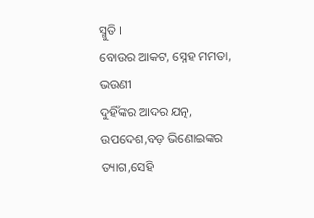ସ୍ମୁତି ।
ବୋଉର ଆକଟ, ସ୍ନେହ ମମତା, ଭଉଣୀ
ଦୁହିଁଙ୍କର ଆଦର ଯତ୍ନ, ଉପଦେଶ,ବଡ଼ ଭିଣୋଇଙ୍କର
ତ୍ୟାଗ,ସେହି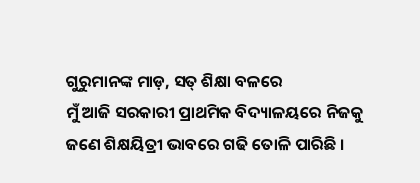ଗୁରୁମାନଙ୍କ ମାଡ଼, ସତ୍ ଶିକ୍ଷା ବଳରେ
ମୁଁ ଆଜି ସରକାରୀ ପ୍ରାଥମିକ ବିଦ୍ୟାଳୟରେ ନିଜକୁ
ଜଣେ ଶିକ୍ଷୟିତ୍ରୀ ଭାବରେ ଗଢି ତୋଳି ପାରିଛି ।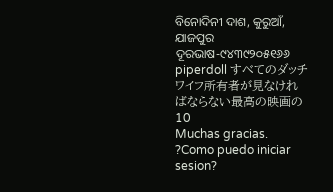ବିନୋଦିନୀ ଦାଶ, କୁରୁଆଁ, ଯାଜପୁର
ଦୂରଭାଷ-୯୪୩୯୨୦୫୧୬୬
piperdoll すべてのダッチワイフ所有者が見なければならない最高の映画の10
Muchas gracias. ?Como puedo iniciar sesion?